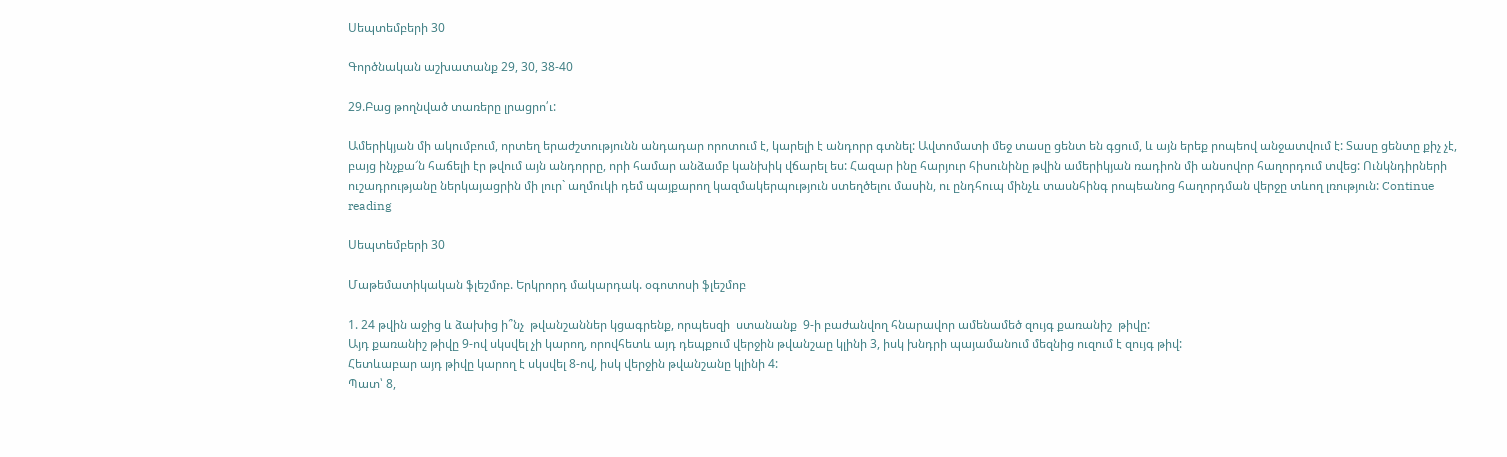Սեպտեմբերի 30

Գործնական աշխատանք 29, 30, 38-40

29.Բաց թողնված տառերը լրացրո՛ւ:

Ամերիկյան մի ակումբում, որտեղ երաժշտությունն անդադար որոտում է, կարելի է անդորր գտնել: Ավտոմատի մեջ տասը ցենտ են գցում, և այն երեք րոպեով անջատվում է: Տասը ցենտը քիչ չէ, բայց ինչքա՜ն հաճելի էր թվում այն անդորրը, որի համար անձամբ կանխիկ վճարել ես: Հազար ինը հարյուր հիսունինը թվին ամերիկյան ռադիոն մի անսովոր հաղորդում տվեց: Ունկնդիրների ուշադրությանը ներկայացրին մի լուր` աղմուկի դեմ պայքարող կազմակերպություն ստեղծելու մասին, ու ընդհուպ մինչև տասնհինգ րոպեանոց հաղորդման վերջը տևող լռություն: Continue reading

Սեպտեմբերի 30

Մաթեմատիկական ֆլեշմոբ. Երկրորդ մակարդակ. օգոտոսի ֆլեշմոբ

1. 24 թվին աջից և ձախից ի՞նչ  թվանշաններ կցագրենք, որպեսզի  ստանանք  9-ի բաժանվող հնարավոր ամենամեծ զույգ քառանիշ  թիվը:
Այդ քառանիշ թիվը 9-ով սկսվել չի կարող, որովհետև այդ դեպքում վերջին թվանշաը կլինի 3, իսկ խնդրի պայամանում մեզնից ուզում է զույգ թիվ:
Հետևաբար այդ թիվը կարող է սկսվել 8-ով, իսկ վերջին թվանշանը կլինի 4:
Պատ՝ 8,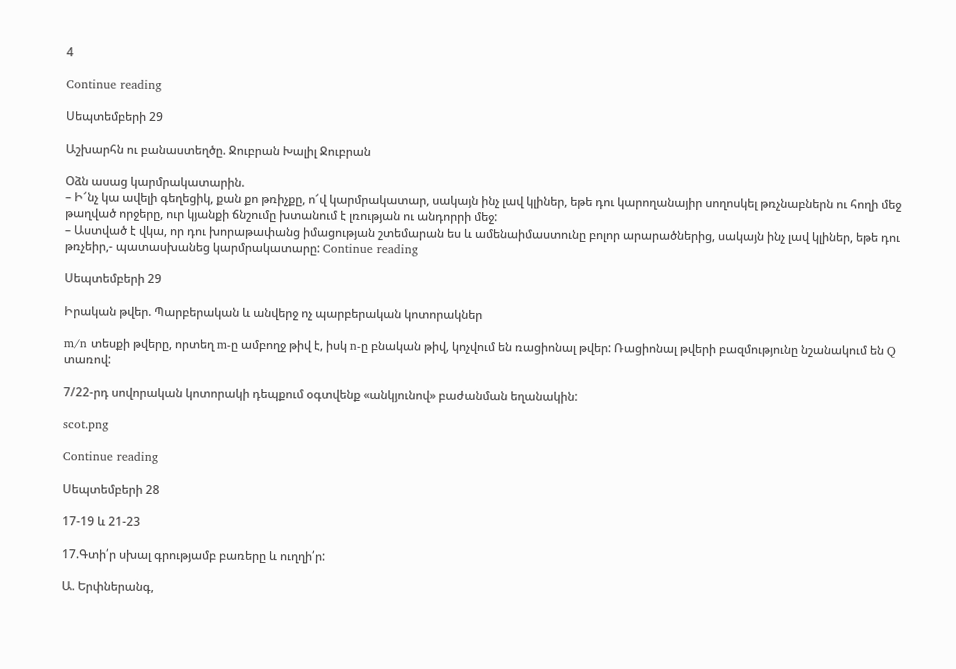4

Continue reading

Սեպտեմբերի 29

Աշխարհն ու բանաստեղծը. Ջուբրան Խալիլ Ջուբրան

Օձն ասաց կարմրակատարին.
– Ի՜նչ կա ավելի գեղեցիկ, քան քո թռիչքը, ո՜վ կարմրակատար, սակայն ինչ լավ կլիներ, եթե դու կարողանայիր սողոսկել թռչնաբներն ու հողի մեջ թաղված որջերը, ուր կյանքի ճնշումը խտանում է լռության ու անդորրի մեջ:
– Աստված է վկա, որ դու խորաթափանց իմացության շտեմարան ես և ամենաիմաստունը բոլոր արարածներից, սակայն ինչ լավ կլիներ, եթե դու թռչեիր,- պատասխանեց կարմրակատարը: Continue reading

Սեպտեմբերի 29

Իրական թվեր. Պարբերական և անվերջ ոչ պարբերական կոտորակներ

m/n տեսքի թվերը, որտեղ m-ը ամբողջ թիվ է, իսկ n-ը բնական թիվ, կոչվում են ռացիոնալ թվեր: Ռացիոնալ թվերի բազմությունը նշանակում են Q տառով:

7/22-րդ սովորական կոտորակի դեպքում օգտվենք «անկյունով» բաժանման եղանակին:

scot.png

Continue reading

Սեպտեմբերի 28

17-19 և 21-23

17.Գտի՛ր սխալ գրությամբ բառերը և ուղղի՛ր:

Ա. Երփներանգ,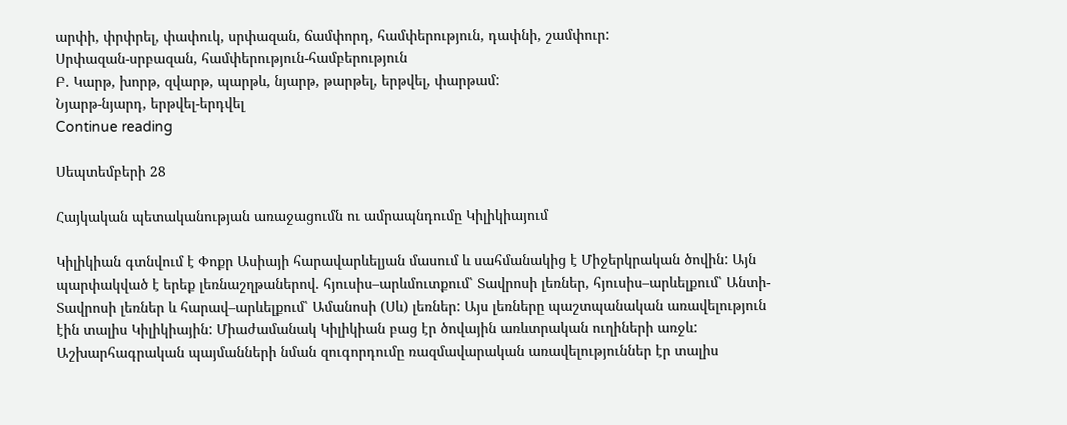արփի, փրփրել, փափուկ, սրփազան, ճամփորդ, համփերություն, դափնի, շամփուր:
Սրփազան-սրբազան, համփերություն-համբերություն
Բ. Կարթ, խորթ, զվարթ, պարթև, նյարթ, թարթել, երթվել, փարթամ:
Նյարթ-նյարդ, երթվել-երդվել
Continue reading

Սեպտեմբերի 28

Հայկական պետականության առաջացումն ու ամրապնդումը Կիլիկիայում

Կիլիկիան գտնվում է Փոքր Ասիայի հարավարևելյան մասում և սահմանակից է Միջերկրական ծովին: Այն պարփակված է երեք լեռնաշղթաներով. հյուսիս–արևմուտքում՝ Տավրոսի լեռներ, հյուսիս–արևելքում՝ Անտի-Տավրոսի լեռներ և հարավ–արևելքում՝ Ամանոսի (Սև) լեռներ: Այս լեռները պաշտպանական առավելություն էին տալիս Կիլիկիային: Միաժամանակ Կիլիկիան բաց էր ծովային առևտրական ուղիների առջև: Աշխարհագրական պայմանների նման զուգորդումը ռազմավարական առավելություններ էր տալիս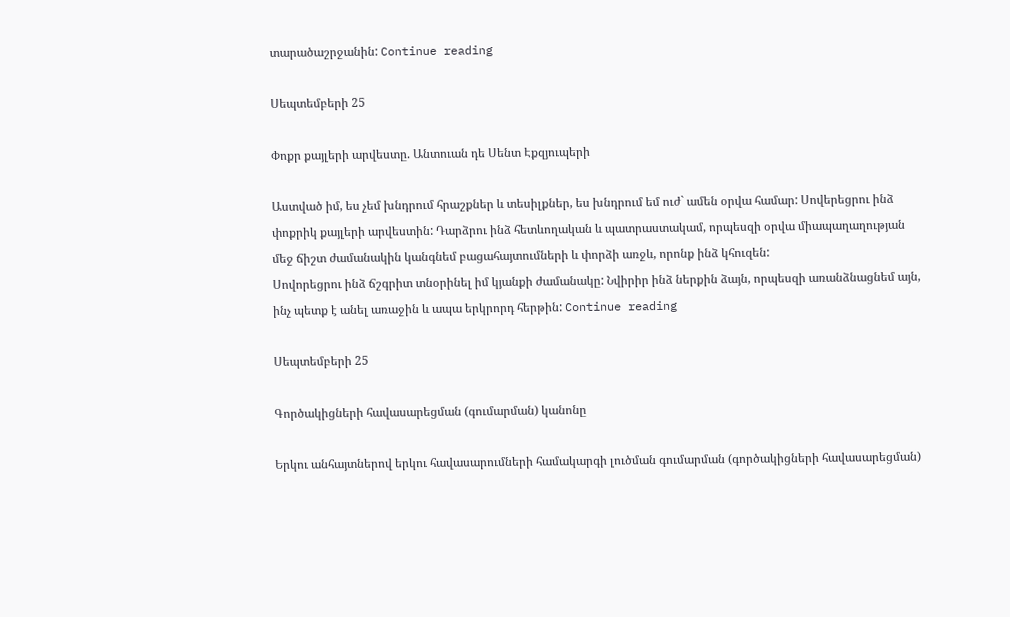տարածաշրջանին: Continue reading

Սեպտեմբերի 25

Փոքր քայլերի արվեստը. Անտուան դե Սենտ Էքզյուպերի

Աստված իմ, ես չեմ խնդրում հրաշքներ և տեսիլքներ, ես խնդրում եմ ուժ` ամեն օրվա համար: Սովերեցրու ինձ փոքրիկ քայլերի արվեստին: Դարձրու ինձ հետևողական և պատրաստակամ, որպեսզի օրվա միապաղաղության մեջ ճիշտ ժամանակին կանգնեմ բացահայտումների և փորձի առջև, որոնք ինձ կհուզեն:
Սովորեցրու ինձ ճշգրիտ տնօրինել իմ կյանքի ժամանակը: Նվիրիր ինձ ներքին ձայն, որպեսզի առանձնացնեմ այն, ինչ պետք է անել առաջին և ապա երկրորդ հերթին: Continue reading

Սեպտեմբերի 25

Գործակիցների հավասարեցման (գումարման) կանոնը

Երկու անհայտներով երկու հավասարումների համակարգի լուծման գումարման (գործակիցների հավասարեցման)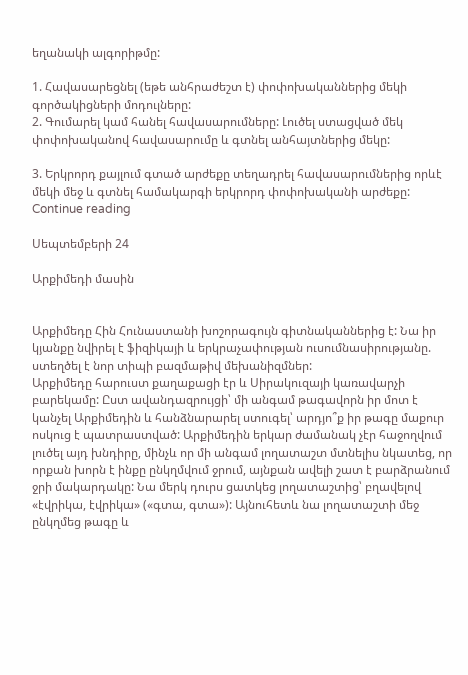եղանակի ալգորիթմը:

1. Հավասարեցնել (եթե անհրաժեշտ է) փոփոխականներից մեկի գործակիցների մոդուլները:
2. Գումարել կամ հանել հավասարումները: Լուծել ստացված մեկ փոփոխականով հավասարումը և գտնել անհայտներից մեկը:

3. Երկրորդ քայլում գտած արժեքը տեղադրել հավասարումներից որևէ մեկի մեջ և գտնել համակարգի երկրորդ փոփոխականի արժեքը:  Continue reading

Սեպտեմբերի 24

Արքիմեդի մասին


Արքիմեդը Հին Հունաստանի խոշորագույն գիտնականներից է: Նա իր կյանքը նվիրել է ֆիզիկայի և երկրաչափության ուսումնասիրությանը. ստեղծել է նոր տիպի բազմաթիվ մեխանիզմներ:
Արքիմեդը հարուստ քաղաքացի էր և Սիրակուզայի կառավարչի բարեկամը: Ըստ ավանդազրույցի՝ մի անգամ թագավորն իր մոտ է կանչել Արքիմեդին և հանձնարարել ստուգել՝ արդյո՞ք իր թագը մաքուր ոսկուց է պատրաստված: Արքիմեդին երկար ժամանակ չէր հաջողվում լուծել այդ խնդիրը, մինչև որ մի անգամ լողատաշտ մտնելիս նկատեց, որ որքան խորն է ինքը ընկղմվում ջրում, այնքան ավելի շատ է բարձրանում ջրի մակարդակը: Նա մերկ դուրս ցատկեց լողատաշտից՝ բղավելով «էվրիկա, էվրիկա» («գտա, գտա»): Այնուհետև նա լողատաշտի մեջ ընկղմեց թագը և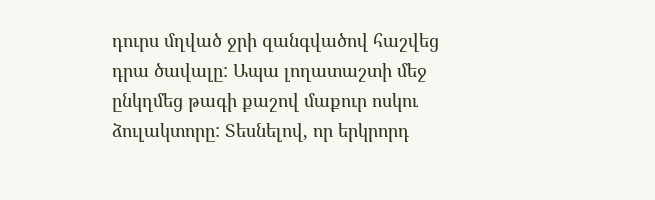դուրս մղված ջրի զանգվածով հաշվեց դրա ծավալը: Ապա լողատաշտի մեջ ընկղմեց թագի քաշով մաքուր ոսկու ձուլակտորը: Տեսնելով, որ երկրորդ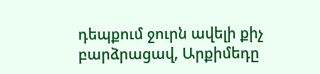դեպքում ջուրն ավելի քիչ բարձրացավ, Արքիմեդը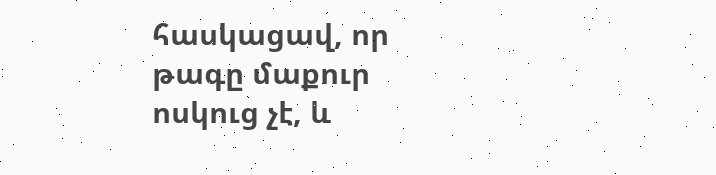հասկացավ, որ թագը մաքուր ոսկուց չէ, և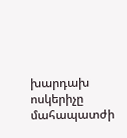խարդախ ոսկերիչը մահապատժի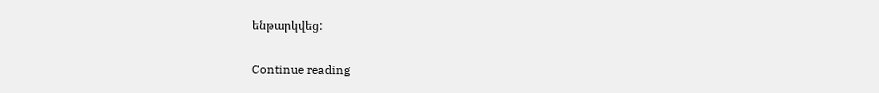ենթարկվեց:

Continue reading